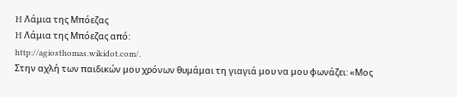H Λάμια της Μπόεζας
H Λάμια της Μπόεζας από:
http://agiosthomas.wikidot.com/.
Στην αχλή των παιδικών μου χρόνων θυμάμαι τη γιαγιά μου να μου φωνάζει: «Μος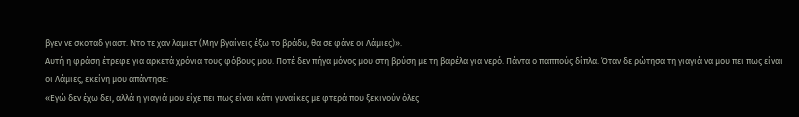βγεν νε σκοταδ γιαστ. Ντο τε χαν λαμιετ (Μην βγαίνεις έξω το βράδυ, θα σε φάνε οι Λάμιες)».
Αυτή η φράση έτρεφε για αρκετά χρόνια τους φόβους μου. Ποτέ δεν πήγα μόνος μου στη βρύση με τη βαρέλα για νερό. Πάντα ο παππούς δίπλα. Όταν δε ρώτησα τη γιαγιά να μου πει πως είναι οι Λάμιες, εκείνη μου απάντησε:
«Εγώ δεν έχω δει, αλλά η γιαγιά μου είχε πει πως είναι κάτι γυναίκες με φτερά που ξεκινούν όλες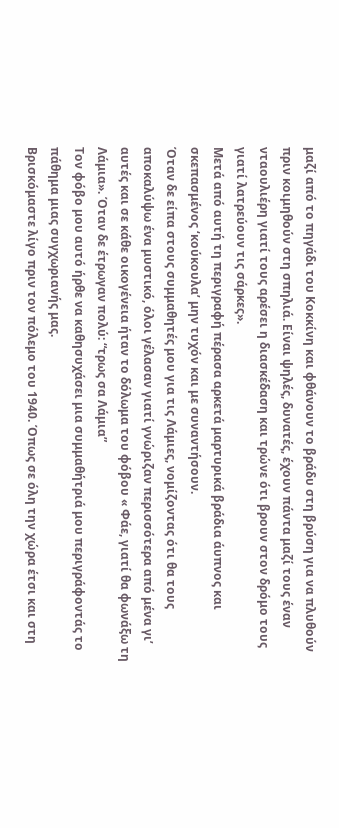μαζί από το πηγάδι του Κοκκίνη και φθάνουν το βράδυ στη βρύση για να πλυθούν πριν κοιμηθούν στη σπηλιά. Είναι ψηλές, δυνατές, έχουν πάντα μαζί τους έναν νταουλιέρη γιατί τους αρέσει η διασκέδαση και τρώνε ότι βρουν στον δρόμο τους γιατί λατρεύουν τις σάρκες».
Μετά από αυτή τη περιγραφή πέρασα αρκετά μαρτυρικά βράδια άυπνος και σκεπασμένος ‘κούκουλα’ μην τυχόν και με συναντήσουν.
Όταν δε είπα στους συμμαθητές μου για τις Λάμιες, νομίζοντας ότι θα τους αποκαλύψω ένα μυστικό, όλοι γέλασαν γιατί γνώριζαν περισσότερα από μένα γι’ αυτές και σε κάθε οικογένεια ήταν το δόλωμα του φόβου « Φάε, γιατί θα φωνάξω τη Λάμια». Όταν δε έτρωγαν πολύ: “τρως σα Λάμια”
Τον φόβο μου αυτό ήρθε να καθησυχάσει μια συμμαθήτριά μου περιγράφοντάς το πάθημα μιας συγχωριανής μας.
Βρισκόμαστε λίγο πριν τον πόλεμο του 1940. Όπως σε όλη την χώρα έτσι και στη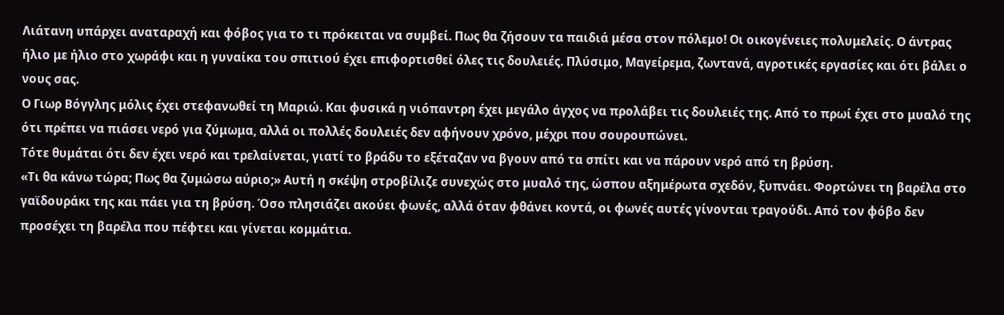Λιάτανη υπάρχει αναταραχή και φόβος για το τι πρόκειται να συμβεί. Πως θα ζήσουν τα παιδιά μέσα στον πόλεμο! Οι οικογένειες πολυμελείς. Ο άντρας ήλιο με ήλιο στο χωράφι και η γυναίκα του σπιτιού έχει επιφορτισθεί όλες τις δουλειές. Πλύσιμο, Μαγείρεμα, ζωντανά, αγροτικές εργασίες και ότι βάλει ο νους σας.
Ο Γιωρ Βόγγλης μόλις έχει στεφανωθεί τη Μαριώ. Και φυσικά η νιόπαντρη έχει μεγάλο άγχος να προλάβει τις δουλειές της. Από το πρωί έχει στο μυαλό της ότι πρέπει να πιάσει νερό για ζύμωμα, αλλά οι πολλές δουλειές δεν αφήνουν χρόνο, μέχρι που σουρουπώνει.
Τότε θυμάται ότι δεν έχει νερό και τρελαίνεται, γιατί το βράδυ το εξέταζαν να βγουν από τα σπίτι και να πάρουν νερό από τη βρύση.
«Τι θα κάνω τώρα; Πως θα ζυμώσω αύριο;» Αυτή η σκέψη στροβίλιζε συνεχώς στο μυαλό της, ώσπου αξημέρωτα σχεδόν, ξυπνάει. Φορτώνει τη βαρέλα στο γαϊδουράκι της και πάει για τη βρύση. Όσο πλησιάζει ακούει φωνές, αλλά όταν φθάνει κοντά, οι φωνές αυτές γίνονται τραγούδι. Από τον φόβο δεν προσέχει τη βαρέλα που πέφτει και γίνεται κομμάτια.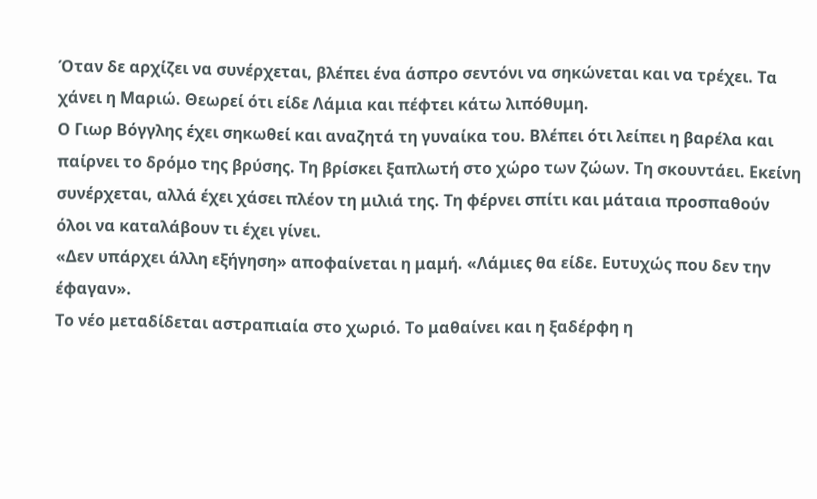Όταν δε αρχίζει να συνέρχεται, βλέπει ένα άσπρο σεντόνι να σηκώνεται και να τρέχει. Τα χάνει η Μαριώ. Θεωρεί ότι είδε Λάμια και πέφτει κάτω λιπόθυμη.
Ο Γιωρ Βόγγλης έχει σηκωθεί και αναζητά τη γυναίκα του. Βλέπει ότι λείπει η βαρέλα και παίρνει το δρόμο της βρύσης. Τη βρίσκει ξαπλωτή στο χώρο των ζώων. Τη σκουντάει. Εκείνη συνέρχεται, αλλά έχει χάσει πλέον τη μιλιά της. Τη φέρνει σπίτι και μάταια προσπαθούν όλοι να καταλάβουν τι έχει γίνει.
«Δεν υπάρχει άλλη εξήγηση» αποφαίνεται η μαμή. «Λάμιες θα είδε. Ευτυχώς που δεν την έφαγαν».
Το νέο μεταδίδεται αστραπιαία στο χωριό. Το μαθαίνει και η ξαδέρφη η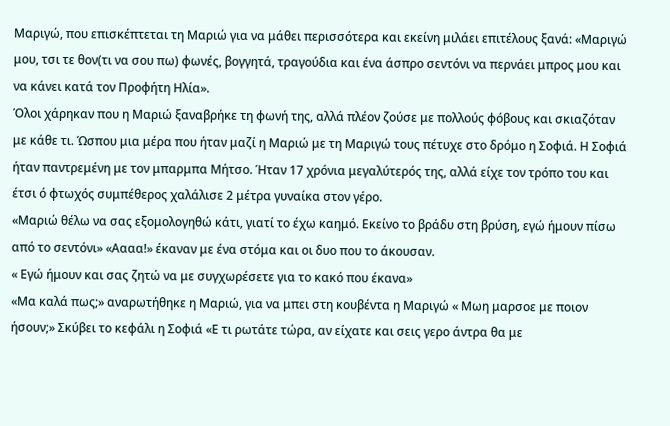Μαριγώ, που επισκέπτεται τη Μαριώ για να μάθει περισσότερα και εκείνη μιλάει επιτέλους ξανά: «Μαριγώ μου, τσι τε θον(τι να σου πω) φωνές, βογγητά, τραγούδια και ένα άσπρο σεντόνι να περνάει μπρος μου και να κάνει κατά τον Προφήτη Ηλία».
Όλοι χάρηκαν που η Μαριώ ξαναβρήκε τη φωνή της, αλλά πλέον ζούσε με πολλούς φόβους και σκιαζόταν με κάθε τι. Ώσπου μια μέρα που ήταν μαζί η Μαριώ με τη Μαριγώ τους πέτυχε στο δρόμο η Σοφιά. Η Σοφιά ήταν παντρεμένη με τον μπαρμπα Μήτσο. Ήταν 17 χρόνια μεγαλύτερός της, αλλά είχε τον τρόπο του και έτσι ό φτωχός συμπέθερος χαλάλισε 2 μέτρα γυναίκα στον γέρο.
«Μαριώ θέλω να σας εξομολογηθώ κάτι, γιατί το έχω καημό. Εκείνο το βράδυ στη βρύση, εγώ ήμουν πίσω από το σεντόνι» «Αααα!» έκαναν με ένα στόμα και οι δυο που το άκουσαν.
« Εγώ ήμουν και σας ζητώ να με συγχωρέσετε για το κακό που έκανα»
«Μα καλά πως;» αναρωτήθηκε η Μαριώ, για να μπει στη κουβέντα η Μαριγώ « Μωη μαρσοε με ποιον ήσουν;» Σκύβει το κεφάλι η Σοφιά «Ε τι ρωτάτε τώρα, αν είχατε και σεις γερο άντρα θα με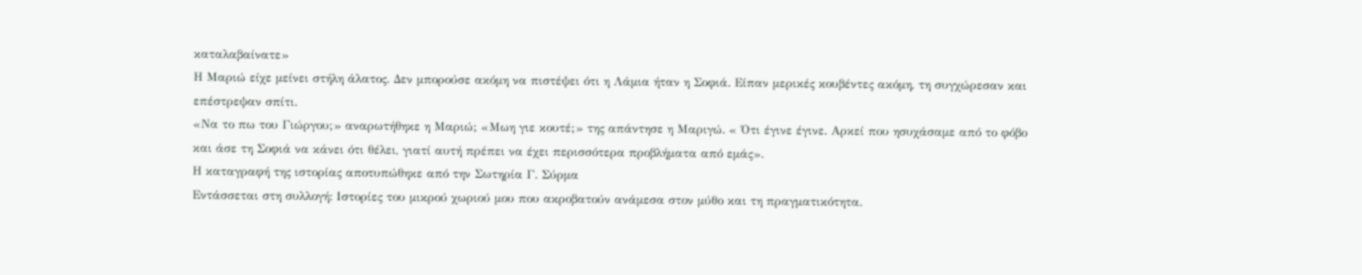καταλαβαίνατε»
Η Μαριώ είχε μείνει στήλη άλατος. Δεν μπορούσε ακόμη να πιστέψει ότι η Λάμια ήταν η Σοφιά. Είπαν μερικές κουβέντες ακόμη, τη συγχώρεσαν και επέστρεψαν σπίτι.
«Να το πω του Γιώργου;» αναρωτήθηκε η Μαριώ; «Μωη γιε κουτέ;» της απάντησε η Μαριγώ. « Ότι έγινε έγινε. Αρκεί που ησυχάσαμε από το φόβο και άσε τη Σοφιά να κάνει ότι θέλει, γιατί αυτή πρέπει να έχει περισσότερα προβλήματα από εμάς».
Η καταγραφή της ιστορίας αποτυπώθηκε από την Σωτηρία Γ. Σύρμα
Εντάσσεται στη συλλογή: Ιστορίες του μικρού χωριού μου που ακροβατούν ανάμεσα στον μύθο και τη πραγματικότητα.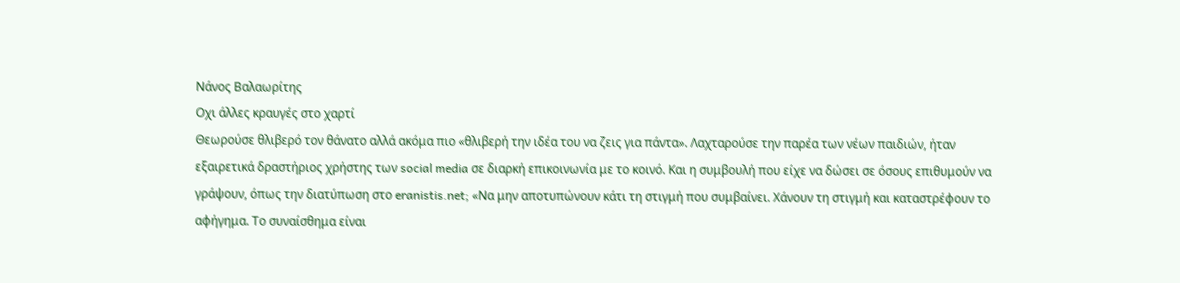Νάνος Βαλαωρίτης
Οχι άλλες κραυγές στο χαρτί
Θεωρούσε θλιβερό τον θάνατο αλλά ακόμα πιο «θλιβερή την ιδέα του να ζεις για πάντα». Λαχταρούσε την παρέα των νέων παιδιών, ήταν εξαιρετικά δραστήριος χρήστης των social media σε διαρκή επικοινωνία με το κοινό. Και η συμβουλή που είχε να δώσει σε όσους επιθυμούν να γράψουν, όπως την διατύπωση στο eranistis.net; «Να μην αποτυπώνουν κάτι τη στιγμή που συμβαίνει. Χάνουν τη στιγμή και καταστρέφουν το αφήγημα. Το συναίσθημα είναι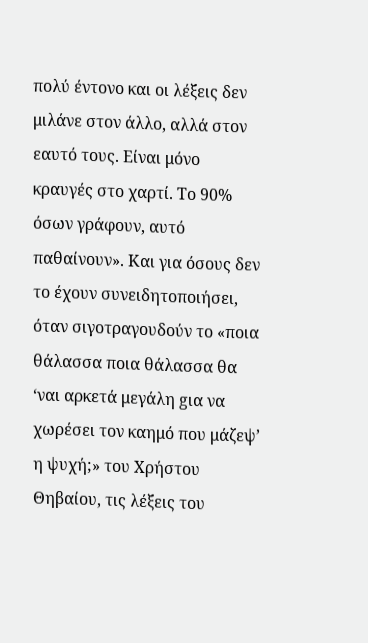πολύ έντονο και οι λέξεις δεν μιλάνε στον άλλο, αλλά στον εαυτό τους. Είναι μόνο κραυγές στο χαρτί. Το 90% όσων γράφουν, αυτό παθαίνουν». Και για όσους δεν το έχουν συνειδητοποιήσει, όταν σιγοτραγουδούν το «ποια θάλασσα ποια θάλασσα θα ‘ναι αρκετά μεγάλη gια να χωρέσει τον καημό που μάζεψ’ η ψυχή;» του Χρήστου Θηβαίου, τις λέξεις του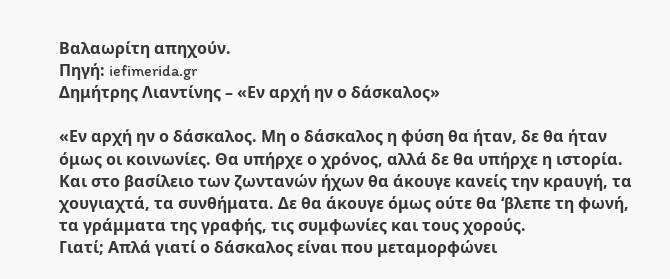Βαλαωρίτη απηχούν.
Πηγή: iefimerida.gr
Δημήτρης Λιαντίνης – «Εν αρχή ην ο δάσκαλος»

«Εν αρχή ην ο δάσκαλος. Μη ο δάσκαλος η φύση θα ήταν, δε θα ήταν όμως οι κοινωνίες. Θα υπήρχε ο χρόνος, αλλά δε θα υπήρχε η ιστορία. Και στο βασίλειο των ζωντανών ήχων θα άκουγε κανείς την κραυγή, τα χουγιαχτά, τα συνθήματα. Δε θα άκουγε όμως ούτε θα ‘βλεπε τη φωνή, τα γράμματα της γραφής, τις συμφωνίες και τους χορούς.
Γιατί; Απλά γιατί ο δάσκαλος είναι που μεταμορφώνει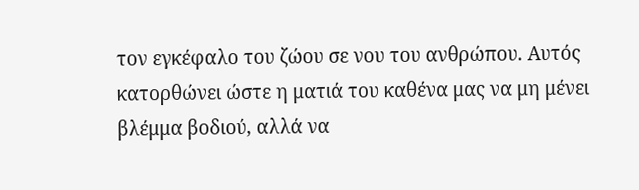τον εγκέφαλο του ζώου σε νου του ανθρώπου. Αυτός κατορθώνει ώστε η ματιά του καθένα μας να μη μένει βλέμμα βοδιού, αλλά να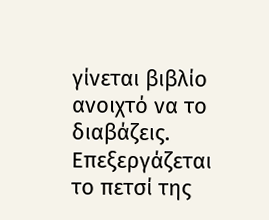γίνεται βιβλίο ανοιχτό να το διαβάζεις. Επεξεργάζεται το πετσί της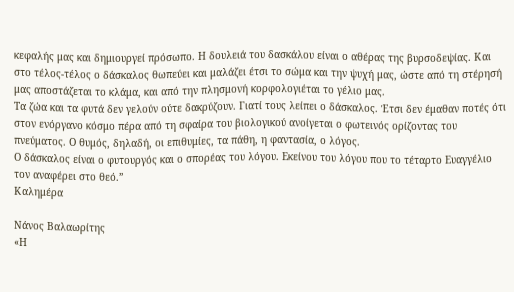κεφαλής μας και δημιουργεί πρόσωπο. Η δουλειά του δασκάλου είναι ο αθέρας της βυρσοδεψίας. Και στο τέλος-τέλος ο δάσκαλος θωπεύει και μαλάζει έτσι το σώμα και την ψυχή μας, ώστε από τη στέρησή μας αποστάζεται το κλάμα, και από την πλησμονή κορφολογιέται το γέλιο μας.
Τα ζώα και τα φυτά δεν γελούν ούτε δακρύζουν. Γιατί τους λείπει ο δάσκαλος. Έτσι δεν έμαθαν ποτές ότι στον ενόργανο κόσμο πέρα από τη σφαίρα του βιολογικού ανοίγεται ο φωτεινός ορίζοντας του πνεύματος. Ο θυμός, δηλαδή, οι επιθυμίες, τα πάθη, η φαντασία, ο λόγος.
Ο δάσκαλος είναι ο φυτουργός και ο σπορέας του λόγου. Εκείνου του λόγου που το τέταρτο Ευαγγέλιο τον αναφέρει στο θεό.”
Καλημέρα

Νάνος Βαλαωρίτης
«Η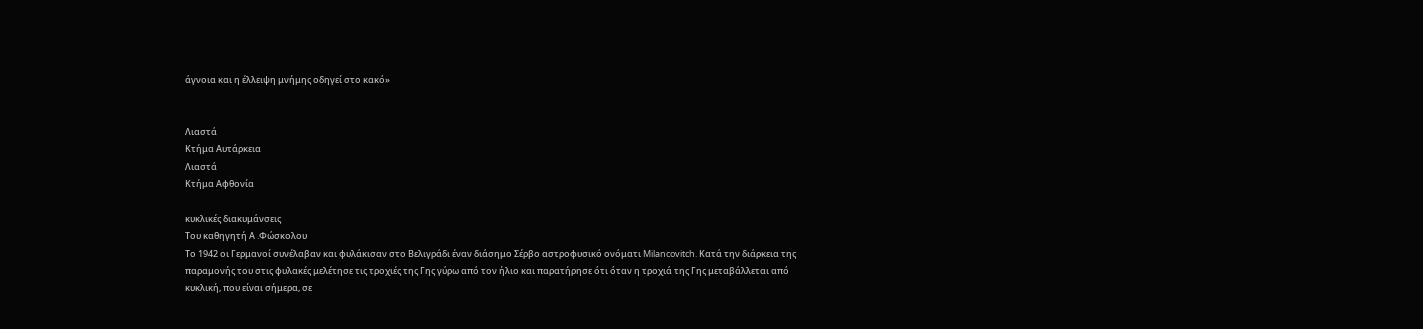άγνοια και η έλλειψη μνήμης οδηγεί στο κακό»


Λιαστά
Κτήμα Αυτάρκεια
Λιαστά
Κτήμα Αφθονία

κυκλικές διακυμάνσεις
Του καθηγητή Α .Φώσκολου
Το 1942 οι Γερμανοί συνέλαβαν και φυλάκισαν στο Βελιγράδι έναν διάσημο Σέρβο αστροφυσικό ονόματι Milancovitch. Κατά την διάρκεια της παραμονής του στις φυλακές μελέτησε τις τροχιές της Γης γύρω από τον ήλιο και παρατήρησε ότι όταν η τροχιά της Γης μεταβάλλεται από κυκλική, που είναι σήμερα, σε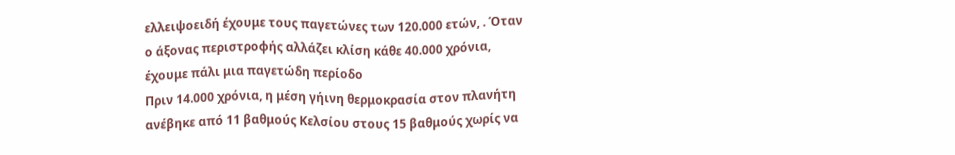ελλειψοειδή έχουμε τους παγετώνες των 120.000 ετών, . Όταν ο άξονας περιστροφής αλλάζει κλίση κάθε 40.000 χρόνια, έχουμε πάλι μια παγετώδη περίοδο
Πριν 14.000 χρόνια, η μέση γήινη θερμοκρασία στον πλανήτη ανέβηκε από 11 βαθμούς Κελσίου στους 15 βαθμούς χωρίς να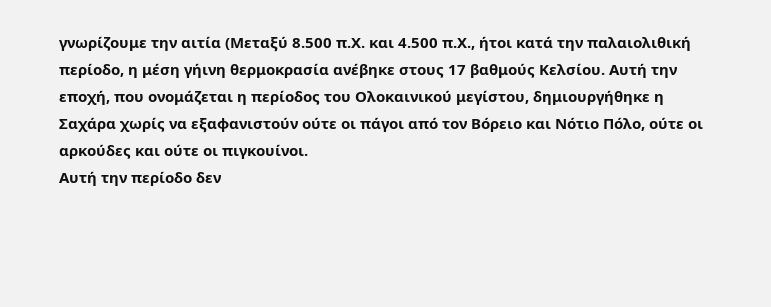γνωρίζουμε την αιτία (Μεταξύ 8.500 π.Χ. και 4.500 π.Χ., ήτοι κατά την παλαιολιθική περίοδο, η μέση γήινη θερμοκρασία ανέβηκε στους 17 βαθμούς Κελσίου. Αυτή την εποχή, που ονομάζεται η περίοδος του Ολοκαινικού μεγίστου, δημιουργήθηκε η Σαχάρα χωρίς να εξαφανιστούν ούτε οι πάγοι από τον Βόρειο και Νότιο Πόλο, ούτε οι αρκούδες και ούτε οι πιγκουίνοι.
Αυτή την περίοδο δεν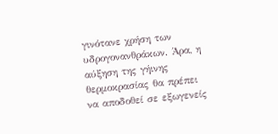γινότανε χρήση των υδρογονανθράκων. Άρα, η αύξηση της γήινης θερμοκρασίας θα πρέπει να αποδοθεί σε εξωγενείς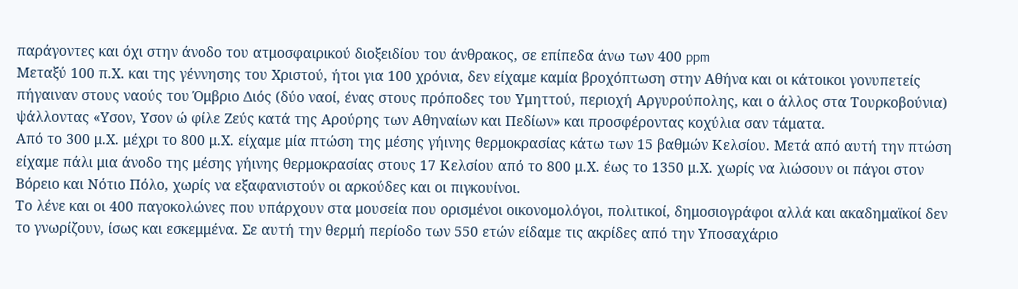παράγοντες και όχι στην άνοδο του ατμοσφαιρικού διοξειδίου του άνθρακος, σε επίπεδα άνω των 400 ppm
Μεταξύ 100 π.Χ. και της γέννησης του Χριστού, ήτοι για 100 χρόνια, δεν είχαμε καμία βροχόπτωση στην Αθήνα και οι κάτοικοι γονυπετείς πήγαιναν στους ναούς του Όμβριο Διός (δύο ναοί, ένας στους πρόποδες του Υμηττού, περιοχή Αργυρούπολης, και ο άλλος στα Τουρκοβούνια) ψάλλοντας «Υσον, Υσον ώ φίλε Ζεύς κατά της Αρούρης των Αθηναίων και Πεδίων» και προσφέροντας κοχύλια σαν τάματα.
Από το 300 μ.Χ. μέχρι το 800 μ.Χ. είχαμε μία πτώση της μέσης γήινης θερμοκρασίας κάτω των 15 βαθμών Κελσίου. Μετά από αυτή την πτώση είχαμε πάλι μια άνοδο της μέσης γήινης θερμοκρασίας στους 17 Κελσίου από το 800 μ.Χ. έως το 1350 μ.Χ. χωρίς να λιώσουν οι πάγοι στον Βόρειο και Νότιο Πόλο, χωρίς να εξαφανιστούν οι αρκούδες και οι πιγκουίνοι.
Το λένε και οι 400 παγοκολώνες που υπάρχουν στα μουσεία που ορισμένοι οικονομολόγοι, πολιτικοί, δημοσιογράφοι αλλά και ακαδημαϊκοί δεν το γνωρίζουν, ίσως και εσκεμμένα. Σε αυτή την θερμή περίοδο των 550 ετών είδαμε τις ακρίδες από την Υποσαχάριο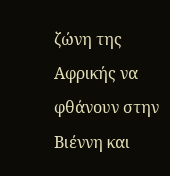ζώνη της Αφρικής να φθάνουν στην Βιέννη και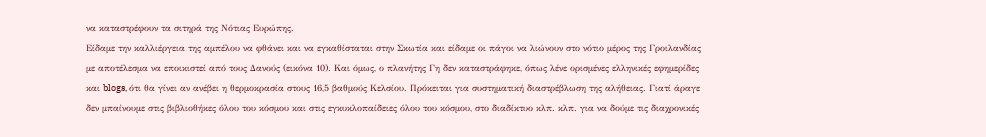να καταστρέφουν τα σιτηρά της Νότιας Ευρώπης.
Είδαμε την καλλιέργεια της αμπέλου να φθάνει και να εγκαθίσταται στην Σκωτία και είδαμε οι πάγοι να λιώνουν στο νότιο μέρος της Γροιλανδίας με αποτέλεσμα να εποικιστεί από τους Δανούς (εικόνα 10). Και όμως, ο πλανήτης Γη δεν καταστράφηκε, όπως λένε ορισμένες ελληνικές εφημερίδες και blogs, ότι θα γίνει αν ανέβει η θερμοκρασία στους 16,5 βαθμούς Κελσίου. Πρόκειται για συστηματική διαστρέβλωση της αλήθειας. Γιατί άραγε δεν μπαίνουμε στις βιβλιοθήκες όλου του κόσμου και στις εγκυκλοπαίδειες όλου του κόσμου, στο διαδίκτυο κλπ. κλπ. για να δούμε τις διαχρονικές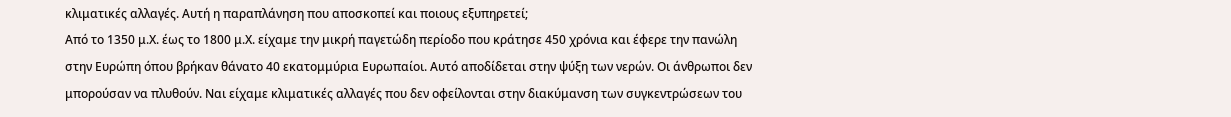κλιματικές αλλαγές. Αυτή η παραπλάνηση που αποσκοπεί και ποιους εξυπηρετεί;
Από το 1350 μ.Χ. έως το 1800 μ.Χ. είχαμε την μικρή παγετώδη περίοδο που κράτησε 450 χρόνια και έφερε την πανώλη στην Ευρώπη όπου βρήκαν θάνατο 40 εκατομμύρια Ευρωπαίοι. Αυτό αποδίδεται στην ψύξη των νερών. Οι άνθρωποι δεν μπορούσαν να πλυθούν. Ναι είχαμε κλιματικές αλλαγές που δεν οφείλονται στην διακύμανση των συγκεντρώσεων του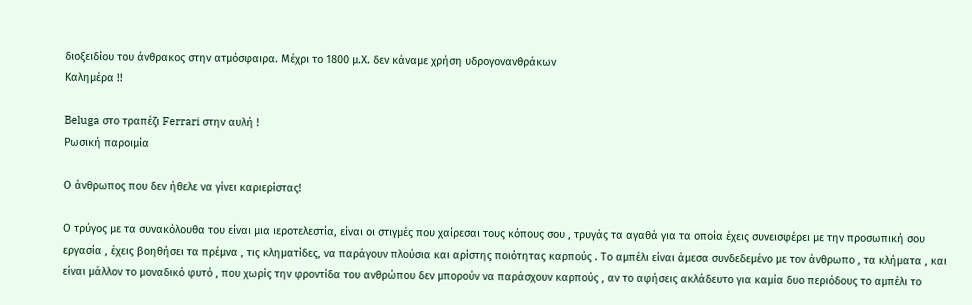διοξειδίου του άνθρακος στην ατμόσφαιρα. Μέχρι το 1800 μ.Χ. δεν κάναμε χρήση υδρογονανθράκων
Καλημέρα !!

Beluga στο τραπέζι Ferrari στην αυλή !
Ρωσική παροιμία

Ο άνθρωπος που δεν ήθελε να γίνει καριερίστας!

Ο τρύγος με τα συνακόλουθα του είναι μια ιεροτελεστία, είναι οι στιγμές που χαίρεσαι τους κόπους σου , τρυγάς τα αγαθά για τα οποία έχεις συνεισφέρει με την προσωπική σου εργασία , έχεις βοηθήσει τα πρέμνα , τις κληματίδες, να παράγουν πλούσια και αρίστης ποιότητας καρπούς . Το αμπέλι είναι άμεσα συνδεδεμένο με τον άνθρωπο , τα κλήματα , και είναι μάλλον το μοναδικό φυτό , που χωρίς την φροντίδα του ανθρώπου δεν μπορούν να παράσχουν καρπούς , αν το αφήσεις ακλάδευτο για καμία δυο περιόδους το αμπέλι το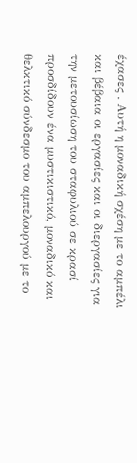έχασες . Αυτή η μοναδική σχέση με το αμπέλι και βέβαια οι εργασίες και οι διεργασίες για την μετουσίωση του σταφυλιού σε κρασί προσδίδουν ένα μυστικιστικό, μοναδικό και θελκτικό σύνδεσμο του αμπελουργού με το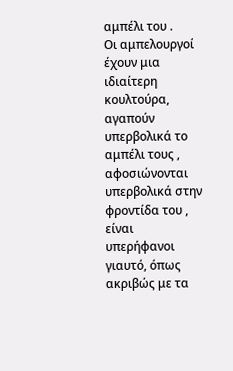αμπέλι του .
Οι αμπελουργοί έχουν μια ιδιαίτερη κουλτούρα, αγαπούν υπερβολικά το αμπέλι τους , αφοσιώνονται υπερβολικά στην φροντίδα του , είναι υπερήφανοι γιαυτό, όπως ακριβώς με τα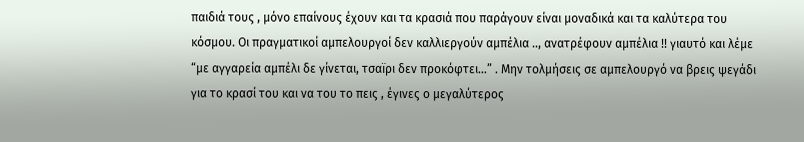παιδιά τους , μόνο επαίνους έχουν και τα κρασιά που παράγουν είναι μοναδικά και τα καλύτερα του κόσμου. Οι πραγματικοί αμπελουργοί δεν καλλιεργούν αμπέλια .., ανατρέφουν αμπέλια !! γιαυτό και λέμε “με αγγαρεία αμπέλι δε γίνεται, τσαïρι δεν προκόφτει…” . Μην τολμήσεις σε αμπελουργό να βρεις ψεγάδι για το κρασί του και να του το πεις , έγινες ο μεγαλύτερος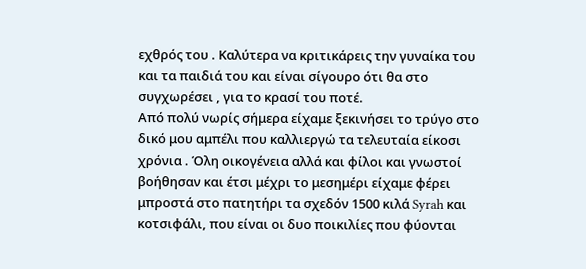εχθρός του . Καλύτερα να κριτικάρεις την γυναίκα του και τα παιδιά του και είναι σίγουρο ότι θα στο συγχωρέσει , για το κρασί του ποτέ.
Από πολύ νωρίς σήμερα είχαμε ξεκινήσει το τρύγο στο δικό μου αμπέλι που καλλιεργώ τα τελευταία είκοσι χρόνια . Όλη οικογένεια αλλά και φίλοι και γνωστοί βοήθησαν και έτσι μέχρι το μεσημέρι είχαμε φέρει μπροστά στο πατητήρι τα σχεδόν 1500 κιλά Syrah και κοτσιφάλι, που είναι οι δυο ποικιλίες που φύονται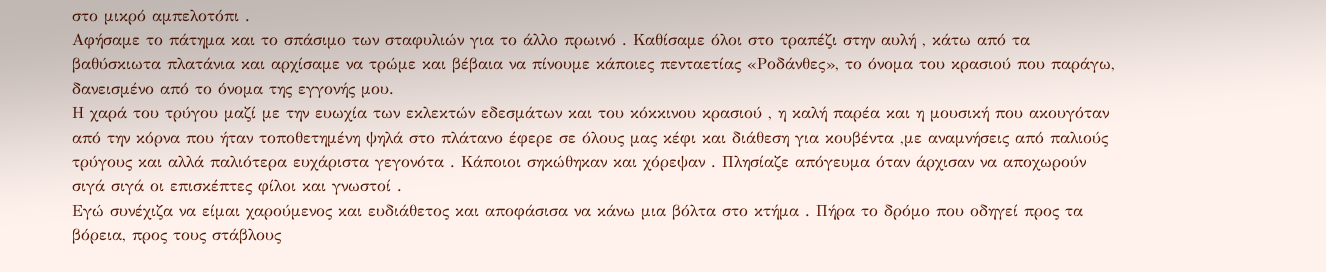στο μικρό αμπελοτόπι .
Αφήσαμε το πάτημα και το σπάσιμο των σταφυλιών για το άλλο πρωινό . Καθίσαμε όλοι στο τραπέζι στην αυλή , κάτω από τα βαθύσκιωτα πλατάνια και αρχίσαμε να τρώμε και βέβαια να πίνουμε κάποιες πενταετίας «Ροδάνθες», το όνομα του κρασιού που παράγω, δανεισμένο από το όνομα της εγγονής μου.
Η χαρά του τρύγου μαζί με την ευωχία των εκλεκτών εδεσμάτων και του κόκκινου κρασιού , η καλή παρέα και η μουσική που ακουγόταν από την κόρνα που ήταν τοποθετημένη ψηλά στο πλάτανο έφερε σε όλους μας κέφι και διάθεση για κουβέντα ,με αναμνήσεις από παλιούς τρύγους και αλλά παλιότερα ευχάριστα γεγονότα . Κάποιοι σηκώθηκαν και χόρεψαν . Πλησίαζε απόγευμα όταν άρχισαν να αποχωρούν σιγά σιγά οι επισκέπτες φίλοι και γνωστοί .
Εγώ συνέχιζα να είμαι χαρούμενος και ευδιάθετος και αποφάσισα να κάνω μια βόλτα στο κτήμα . Πήρα το δρόμο που οδηγεί προς τα βόρεια, προς τους στάβλους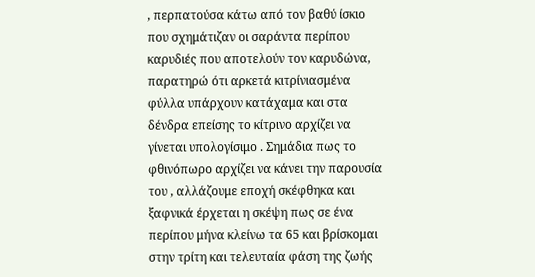, περπατούσα κάτω από τον βαθύ ίσκιο που σχημάτιζαν οι σαράντα περίπου καρυδιές που αποτελούν τον καρυδώνα, παρατηρώ ότι αρκετά κιτρίνιασμένα φύλλα υπάρχουν κατάχαμα και στα δένδρα επείσης το κίτρινο αρχίζει να γίνεται υπολογίσιμο . Σημάδια πως το φθινόπωρο αρχίζει να κάνει την παρουσία του , αλλάζουμε εποχή σκέφθηκα και ξαφνικά έρχεται η σκέψη πως σε ένα περίπου μήνα κλείνω τα 65 και βρίσκομαι στην τρίτη και τελευταία φάση της ζωής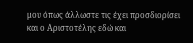μου όπως άλλωστε τις έχει προσδιορίσει και ο Αριστοτέλης εδώ και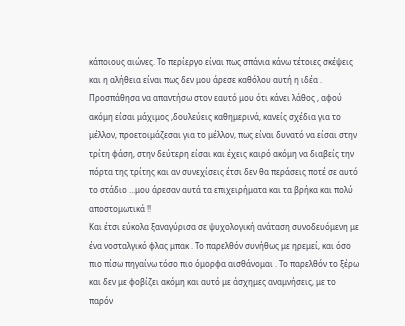κάποιους αιώνες. Το περίεργο είναι πως σπάνια κάνω τέτοιες σκέψεις και η αλήθεια είναι πως δεν μου άρεσε καθόλου αυτή η ιδέα .
Προσπάθησα να απαντήσω στον εαυτό μου ότι κάνει λάθος , αφού ακόμη είσαι μάχιμος ,δουλεύεις καθημερινά, κανείς σχέδια για το μέλλον, προετοιμάζεσαι για το μέλλον, πως είναι δυνατό να είσαι στην τρίτη φάση, στην δεύτερη είσαι και έχεις καιρό ακόμη να διαβείς την πόρτα της τρίτης και αν συνεχίσεις έτσι δεν θα περάσεις ποτέ σε αυτό το στάδιο …μου άρεσαν αυτά τα επιχειρήματα και τα βρήκα και πολύ αποστομωτικά !!
Και έτσι εύκολα ξαναγύρισα σε ψυχολογική ανάταση συνοδευόμενη με ένα νοσταλγικό φλας μπακ . Το παρελθόν συνήθως με ηρεμεί, και όσο πιο πίσω πηγαίνω τόσο πιο όμορφα αισθάνομαι . Το παρελθόν το ξέρω και δεν με φοβίζει ακόμη και αυτό με άσχημες αναμνήσεις, με το παρόν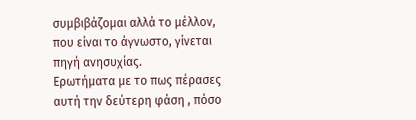συμβιβάζομαι αλλά το μέλλον, που είναι το άγνωστο, γίνεται πηγή ανησυχίας.
Ερωτήματα με το πως πέρασες αυτή την δεύτερη φάση , πόσο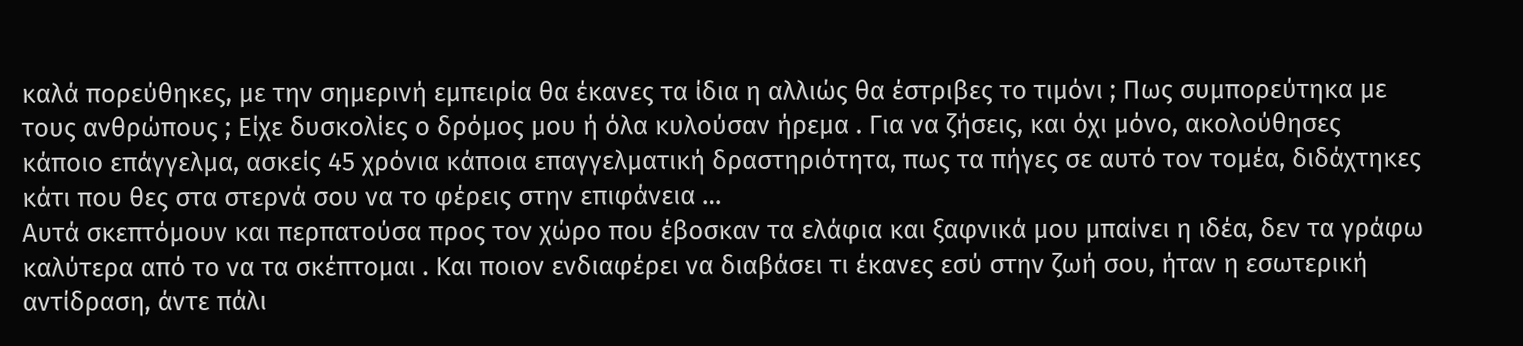καλά πορεύθηκες, με την σημερινή εμπειρία θα έκανες τα ίδια η αλλιώς θα έστριβες το τιμόνι ; Πως συμπορεύτηκα με τους ανθρώπους ; Είχε δυσκολίες ο δρόμος μου ή όλα κυλούσαν ήρεμα . Για να ζήσεις, και όχι μόνο, ακολούθησες κάποιο επάγγελμα, ασκείς 45 χρόνια κάποια επαγγελματική δραστηριότητα, πως τα πήγες σε αυτό τον τομέα, διδάχτηκες κάτι που θες στα στερνά σου να το φέρεις στην επιφάνεια …
Αυτά σκεπτόμουν και περπατούσα προς τον χώρο που έβοσκαν τα ελάφια και ξαφνικά μου μπαίνει η ιδέα, δεν τα γράφω καλύτερα από το να τα σκέπτομαι . Και ποιον ενδιαφέρει να διαβάσει τι έκανες εσύ στην ζωή σου, ήταν η εσωτερική αντίδραση, άντε πάλι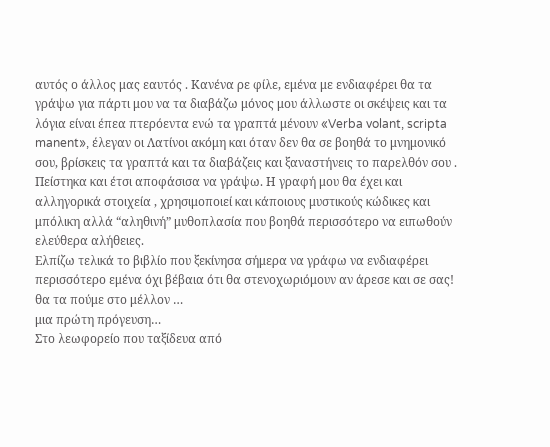αυτός ο άλλος μας εαυτός . Κανένα ρε φίλε, εμένα με ενδιαφέρει θα τα γράψω για πάρτι μου να τα διαβάζω μόνος μου άλλωστε οι σκέψεις και τα λόγια είναι έπεα πτερόεντα ενώ τα γραπτά μένουν «Verba volant, scripta manent», έλεγαν οι Λατίνοι ακόμη και όταν δεν θα σε βοηθά το μνημονικό σου, βρίσκεις τα γραπτά και τα διαβάζεις και ξαναστήνεις το παρελθόν σου .
Πείστηκα και έτσι αποφάσισα να γράψω. Η γραφή μου θα έχει και αλληγορικά στοιχεία , χρησιμοποιεί και κάποιους μυστικούς κώδικες και μπόλικη αλλά “αληθινή” μυθοπλασία που βοηθά περισσότερο να ειπωθούν ελεύθερα αλήθειες.
Ελπίζω τελικά το βιβλίο που ξεκίνησα σήμερα να γράφω να ενδιαφέρει περισσότερο εμένα όχι βέβαια ότι θα στενοχωριόμουν αν άρεσε και σε σας!
θα τα πούμε στο μέλλον …
μια πρώτη πρόγευση…
Στο λεωφορείο που ταξίδευα από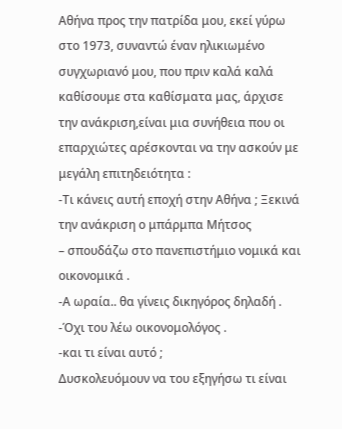Αθήνα προς την πατρίδα μου, εκεί γύρω στο 1973, συναντώ έναν ηλικιωμένο συγχωριανό μου, που πριν καλά καλά καθίσουμε στα καθίσματα μας, άρχισε την ανάκριση,είναι μια συνήθεια που οι επαρχιώτες αρέσκονται να την ασκούν με μεγάλη επιτηδειότητα :
-Τι κάνεις αυτή εποχή στην Αθήνα ; Ξεκινά την ανάκριση ο μπάρμπα Μήτσος
– σπουδάζω στο πανεπιστήμιο νομικά και οικονομικά .
-Α ωραία.. θα γίνεις δικηγόρος δηλαδή .
-Όχι του λέω οικονομολόγος .
-και τι είναι αυτό ;
Δυσκολευόμουν να του εξηγήσω τι είναι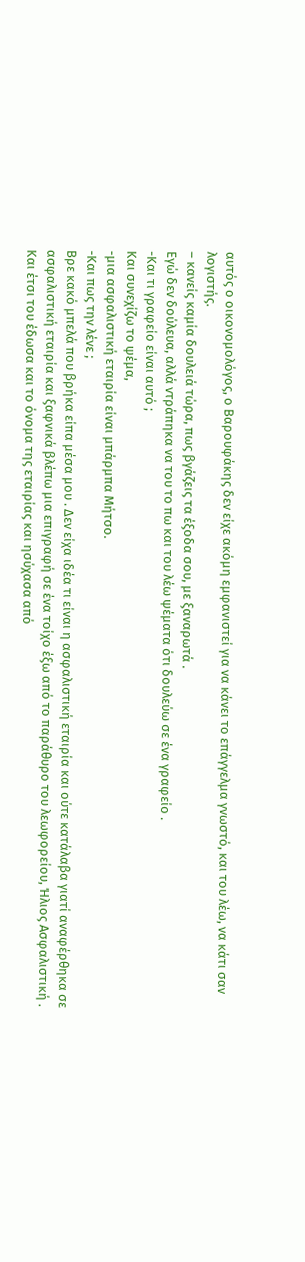αυτός ο οικονομολόγος, ο Βαρουφάκης δεν είχε ακόμη εμφανιστεί για να κάνει το επάγγελμα γνωστό, και του λέω, να κάτι σαν λογιστής.
– κανείς καμία δουλειά τώρα, πως βγάζεις τα έξοδα σου, με ξαναρωτά .
Εγώ δεν δούλευα, αλλά ντράπηκα να του το πω και του λέω ψέματα ότι δουλεύω σε ένα γραφείο .
-Και τι γραφείο είναι αυτό ;
Και συνεχίζω το ψέμα,
-μια ασφαλιστική εταιρία είναι μπάρμπα Μήτσο.
-Και πως την λένε ;
Βρε κακό μπελά που βρήκα είπα μέσα μου . Δεν είχα ιδέα τι είναι η ασφαλιστική εταιρία και ούτε κατάλαβα γιατί αναφέρθηκα σε ασφαλιστική εταιρία και ξαφνικά βλέπω μια επιγραφή σε ένα τοίχο έξω από το παράθυρο του λεωφορείου, Ήλιος Ασφαλιστική .
Και έτσι του έδωσα και το όνομα της εταιρίας και ησύχασα από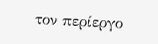τον περίεργο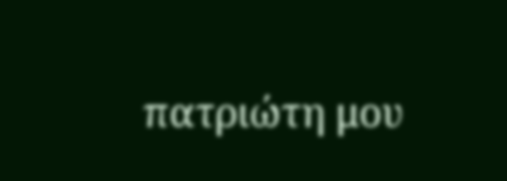πατριώτη μου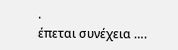.
έπεται συνέχεια ….